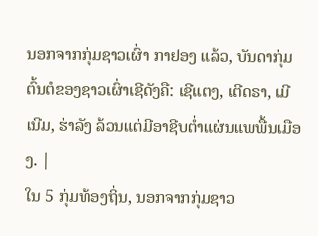ນອກຈາກກຸ່ມຊາວເຜົ່າ ກາຢອງ ແລ້ວ, ບັນດາກຸ່ມ ຕົ້ນຕໍຂອງຊາວເຜົ່າເຊີດັງຄື: ເຊີແຕງ, ເຕີດຣາ, ເມີເນີມ, ຮ່າລັງ ລ້ວນແຕ່ມີອາຊີບຕ່ຳແຜ່ນແພພື້ນເມືອງ. |
ໃນ 5 ກຸ່ມທ້ອງຖິ່ນ, ນອກຈາກກຸ່ມຊາວ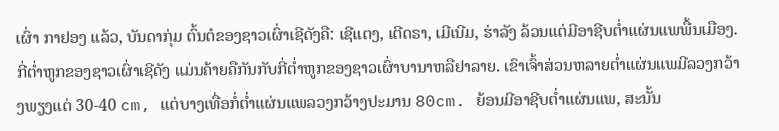ເຜົ່າ ກາຢອງ ແລ້ວ, ບັນດາກຸ່ມ ຕົ້ນຕໍຂອງຊາວເຜົ່າເຊີດັງຄື: ເຊີແຕງ, ເຕີດຣາ, ເມີເນີມ, ຮ່າລັງ ລ້ວນແຕ່ມີອາຊີບຕ່ຳແຜ່ນແພພື້ນເມືອງ. ກີ່ຕ່ຳຫູກຂອງຊາວເຜົ່າເຊີດັງ ແມ່ນຄ້າຍຄືກັນກັບກີ່ຕ່ຳຫູກຂອງຊາວເຜົ່າບານາຫລືຢາລາຍ. ເຂົາເຈົ້າສ່ວນຫລາຍຕ່ຳແຜ່ນແພມີລວງກວ້າງພຽງແຕ່ 30-40 cm, ແຕ່ບາງເທື່ອກໍ່ຕ່ຳແຜ່ນແພລວງກວ້າງປະມານ 80cm. ຍ້ອນມີອາຊີບຕ່ຳແຜ່ນແພ, ສະນັ້ນ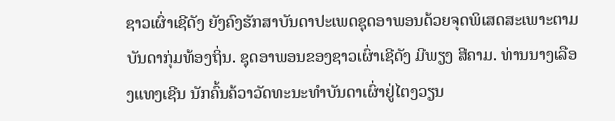ຊາວເຜົ່າເຊີດັງ ຍັງຄົງຮັກສາບັນດາປະເພດຊຸດອາພອນດ້ວຍຈຸດພິເສດສະເພາະຕາມບັນດາກຸ່ມທ້ອງຖິ່ນ. ຊຸດອາພອນຂອງຊາວເຜົ່າເຊີດັງ ມີພຽງ ສີຄາມ. ທ່ານນາງເລືອງແທງເຊີນ ນັກຄົ້ນຄ້ວາວັດທະນະທຳບັນດາເຜົ່າຢູ່ໄຕງວຽນ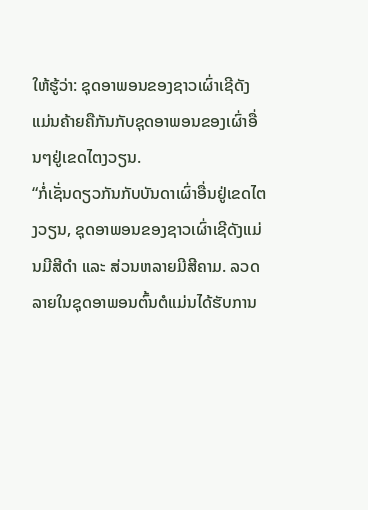ໃຫ້ຮູ້ວ່າ: ຊຸດອາພອນຂອງຊາວເຜົ່າເຊີດັງ ແມ່ນຄ້າຍຄືກັນກັບຊຸດອາພອນຂອງເຜົ່າອື່ນໆຢູ່ເຂດໄຕງວຽນ.
“ກໍ່ເຊັ່ນດຽວກັນກັບບັນດາເຜົ່າອື່ນຢູ່ເຂດໄຕງວຽນ, ຊຸດອາພອນຂອງຊາວເຜົ່າເຊີດັງແມ່ນມີສີດຳ ແລະ ສ່ວນຫລາຍມີສີຄາມ. ລວດລາຍໃນຊຸດອາພອນຕົ້ນຕໍແມ່ນໄດ້ຮັບການ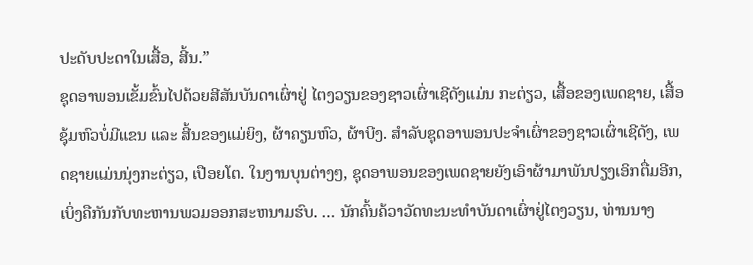ປະດັບປະດາໃນເສື້ອ, ສີ້ນ.”
ຊຸດອາພອນເຂັ້ມຂົ້ນໄປດ້ວຍສີສັນບັນດາເຜົ່າຢູ່ ໄຕງວຽນຂອງຊາວເຜົ່າເຊີດັງແມ່ນ ກະຕ່ຽວ, ເສື້ອຂອງເພດຊາຍ, ເສື້ອຊຸ້ມຫົວບໍ່ມີແຂນ ແລະ ສີ້ນຂອງແມ່ຍິງ, ຜ້າຄຽນຫົວ, ຜ້າບີງ. ສຳລັບຊຸດອາພອນປະຈຳເຜົ່າຂອງຊາວເຜົ່າເຊີດັງ, ເພດຊາຍແມ່ນນຸ່ງກະຕ່ຽວ, ເປືອຍໂຕ. ໃນງານບຸນຕ່າງໆ, ຊຸດອາພອນຂອງເພດຊາຍຍັງເອົາຜ້າມາພັນປຽງເອິກຕື່ມອີກ, ເບິ່ງຄືກັນກັບທະຫານພວມອອກສະຫນາມຮົບ. … ນັກຄົ້ນຄ້ວາວັດທະນະທຳບັນດາເຜົ່າຢູ່ໄຕງວຽນ, ທ່ານນາງ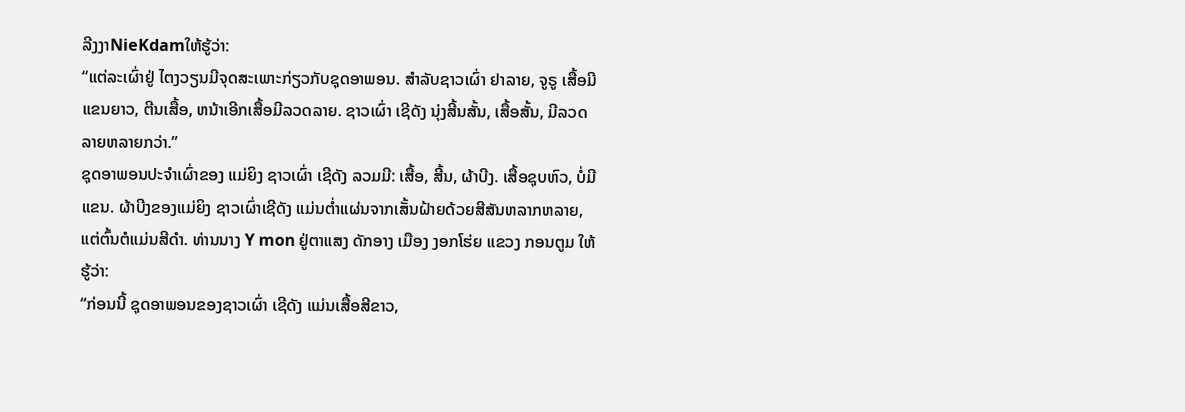ລີງງາNieKdamໃຫ້ຮູ້ວ່າ:
“ແຕ່ລະເຜົ່າຢູ່ ໄຕງວຽນມີຈຸດສະເພາະກ່ຽວກັບຊຸດອາພອນ. ສຳລັບຊາວເຜົ່າ ຢາລາຍ, ຈູຣູ ເສື້ອມີແຂນຍາວ, ຕີນເສື້ອ, ຫນ້າເອີກເສື້ອມີລວດລາຍ. ຊາວເຜົ່າ ເຊີດັງ ນຸ່ງສີ້ນສັ້ນ, ເສື້ອສັ້ນ, ມີລວດລາຍຫລາຍກວ່າ.”
ຊຸດອາພອນປະຈຳເຜົ່າຂອງ ແມ່ຍິງ ຊາວເຜົ່າ ເຊີດັງ ລວມມີ: ເສື້ອ, ສີ້ນ, ຜ້າບີງ. ເສື້ອຊຸບຫົວ, ບໍ່ມີແຂນ. ຜ້າບີງຂອງແມ່ຍິງ ຊາວເຜົ່າເຊີດັງ ແມ່ນຕ່ຳແຜ່ນຈາກເສັ້ນຝ້າຍດ້ວຍສີສັນຫລາກຫລາຍ, ແຕ່ຕົ້ນຕໍແມ່ນສີດຳ. ທ່ານນາງ Y mon ຢູ່ຕາແສງ ດັກອາງ ເມືອງ ງອກໂຮ່ຍ ແຂວງ ກອນຕູມ ໃຫ້ຮູ້ວ່າ:
“ກ່ອນນີ້ ຊຸດອາພອນຂອງຊາວເຜົ່າ ເຊີດັງ ແມ່ນເສື້ອສີຂາວ,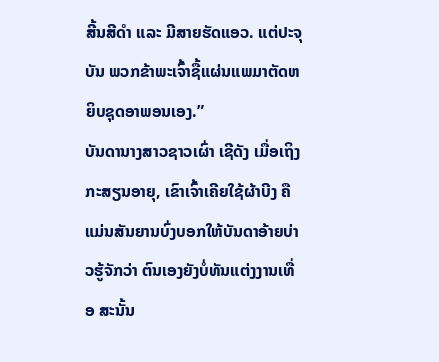ສີ້ນສີດຳ ແລະ ມີສາຍຮັດແອວ. ແຕ່ປະຈຸບັນ ພວກຂ້າພະເຈົ້າຊື້ແຜ່ນແພມາຕັດຫຍິບຊຸດອາພອນເອງ.”
ບັນດານາງສາວຊາວເຜົ່າ ເຊີດັງ ເມື່ອເຖິງກະສຽນອາຍຸ, ເຂົາເຈົ້າເຄີຍໃຊ້ຜ້າບີງ ຄືແມ່ນສັນຍານບົ່ງບອກໃຫ້ບັນດາອ້າຍບ່າວຮູ້ຈັກວ່າ ຕົນເອງຍັງບໍ່ທັນແຕ່ງງານເທື່ອ ສະນັ້ນ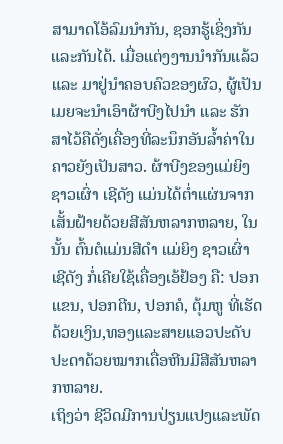ສາມາດໂອ້ລົມນຳກັນ, ຊອກຮູ້ເຊິ່ງກັນ ແລະກັນໄດ້. ເມື່ອແຕ່ງງານນຳກັນແລ້ວ ແລະ ມາຢູ່ນຳຄອບຄົວຂອງຜົວ, ຜູ້ເປັນເມຍຈະນຳເອົາຜ້າບີງໄປນຳ ແລະ ຮັກສາໄວ້ຄືດັ່ງເຄື່ອງທີ່ລະນຶກອັນລ້ຳຄ່າໃນຄາວຍັງເປັນສາວ. ຜ້າບີງຂອງແມ່ຍິງຊາວເຜົ່າ ເຊີດັງ ແມ່ນໄດ້ຕ່ຳແຜ່ນຈາກເສັ້ນຝ້າຍດ້ວຍສີສັນຫລາກຫລາຍ, ໃນນັ້ນ ຕົ້ນຕໍແມ່ນສີດຳ ແມ່ຍິງ ຊາວເຜົ່າ ເຊີດັງ ກໍ່ເຄີຍໃຊ້ເຄື່ອງເອ້ຢ້ອງ ຄື: ປອກແຂນ, ປອກຕີນ, ປອກຄໍ, ຕຸ້ມຫູ ທີ່ເຮັດດ້ວຍເງິນ,ທອງແລະສາຍແອວປະດັບປະດາດ້ວຍໝາກເດື່ອຫີນມີສີສັນຫລາກຫລາຍ.
ເຖິງວ່າ ຊີວິດມີການປ່ຽນແປງແລະພັດ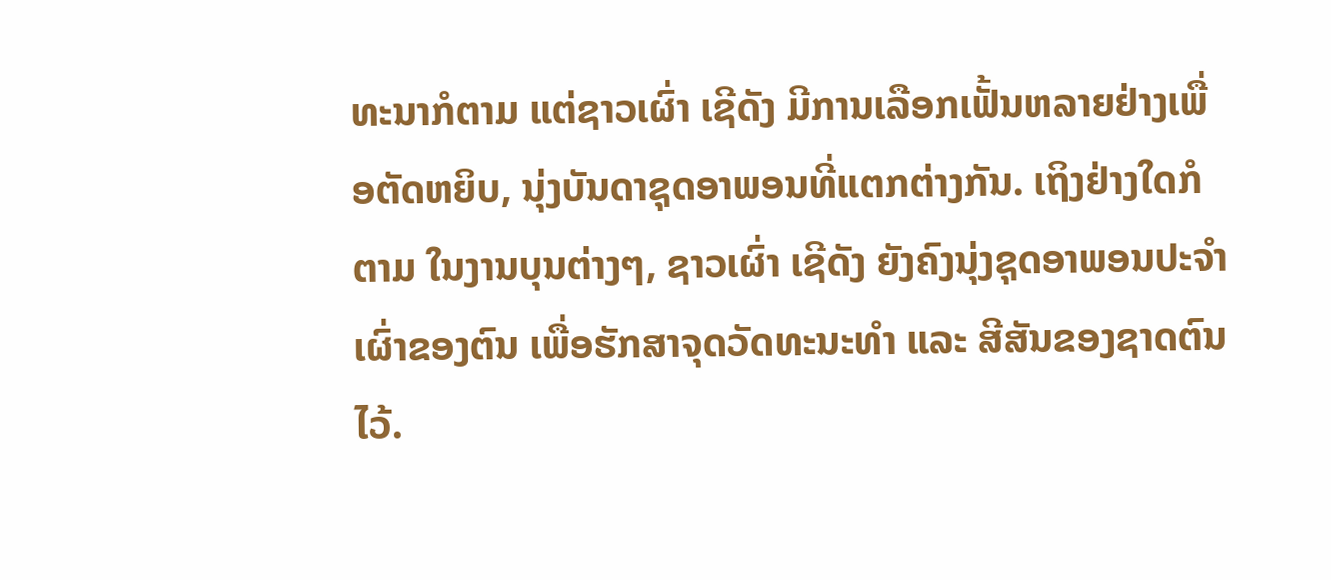ທະນາກໍຕາມ ແຕ່ຊາວເຜົ່າ ເຊີດັງ ມີການເລືອກເຟັ້ນຫລາຍຢ່າງເພື່ອຕັດຫຍິບ, ນຸ່ງບັນດາຊຸດອາພອນທີ່ແຕກຕ່າງກັນ. ເຖິງຢ່າງໃດກໍຕາມ ໃນງານບຸນຕ່າງໆ, ຊາວເຜົ່າ ເຊີດັງ ຍັງຄົງນຸ່ງຊຸດອາພອນປະຈຳເຜົ່າຂອງຕົນ ເພື່ອຮັກສາຈຸດວັດທະນະທຳ ແລະ ສີສັນຂອງຊາດຕົນໄວ້.